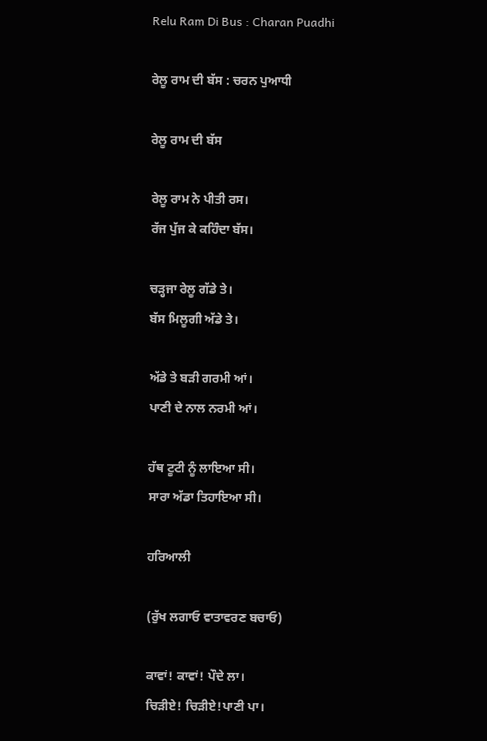Relu Ram Di Bus : Charan Puadhi

ਰੇਲੂ ਰਾਮ ਦੀ ਬੱਸ : ਚਰਨ ਪੁਆਧੀ

ਰੇਲੂ ਰਾਮ ਦੀ ਬੱਸ

ਰੇਲੂ ਰਾਮ ਨੇ ਪੀਤੀ ਰਸ।
ਰੱਜ ਪੁੱਜ ਕੇ ਕਹਿੰਦਾ ਬੱਸ।

ਚੜ੍ਹਜਾ ਰੇਲੂ ਗੱਡੇ ਤੇ।
ਬੱਸ ਮਿਲੂਗੀ ਅੱਡੇ ਤੇ।

ਅੱਡੇ ਤੇ ਬੜੀ ਗਰਮੀ ਆਂ।
ਪਾਣੀ ਦੇ ਨਾਲ ਨਰਮੀ ਆਂ।

ਹੱਥ ਟੂਟੀ ਨੂੰ ਲਾਇਆ ਸੀ।
ਸਾਰਾ ਅੱਡਾ ਤਿਹਾਇਆ ਸੀ।

ਹਰਿਆਲੀ

(ਰੁੱਖ ਲਗਾਓ ਵਾਤਾਵਰਣ ਬਚਾਓ)

ਕਾਵਾਂ! ਕਾਵਾਂ! ਪੌਦੇ ਲਾ।
ਚਿੜੀਏ! ਚਿੜੀਏ!ਪਾਣੀ ਪਾ।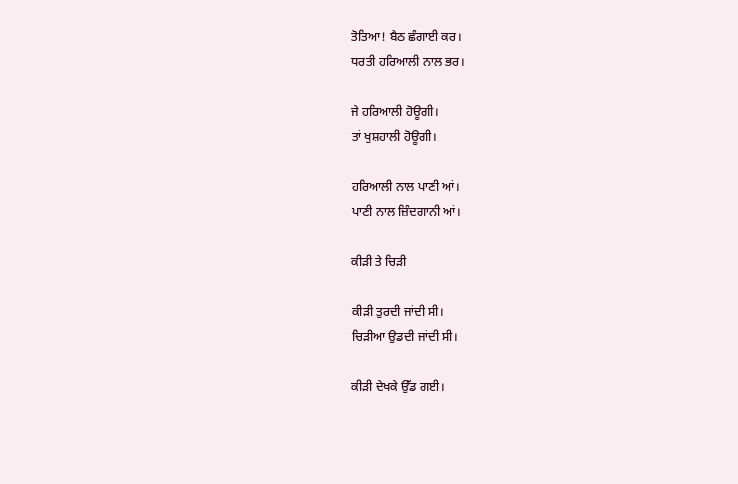ਤੋਤਿਆ! ਬੈਠ ਛੰਗਾਈ ਕਰ।
ਧਰਤੀ ਹਰਿਆਲੀ ਨਾਲ ਭਰ।

ਜੇ ਹਰਿਆਲੀ ਹੋਊਗੀ।
ਤਾਂ ਖੁਸ਼ਹਾਲੀ ਹੋਊਗੀ।

ਹਰਿਆਲੀ ਨਾਲ ਪਾਣੀ ਆਂ।
ਪਾਣੀ ਨਾਲ ਜ਼ਿੰਦਗਾਨੀ ਆਂ।

ਕੀੜੀ ਤੇ ਚਿੜੀ

ਕੀੜੀ ਤੁਰਦੀ ਜਾਂਦੀ ਸੀ।
ਚਿੜੀਆ ਉਡਦੀ ਜਾਂਦੀ ਸੀ।

ਕੀੜੀ ਦੇਖਕੇ ਉੱਡ ਗਈ।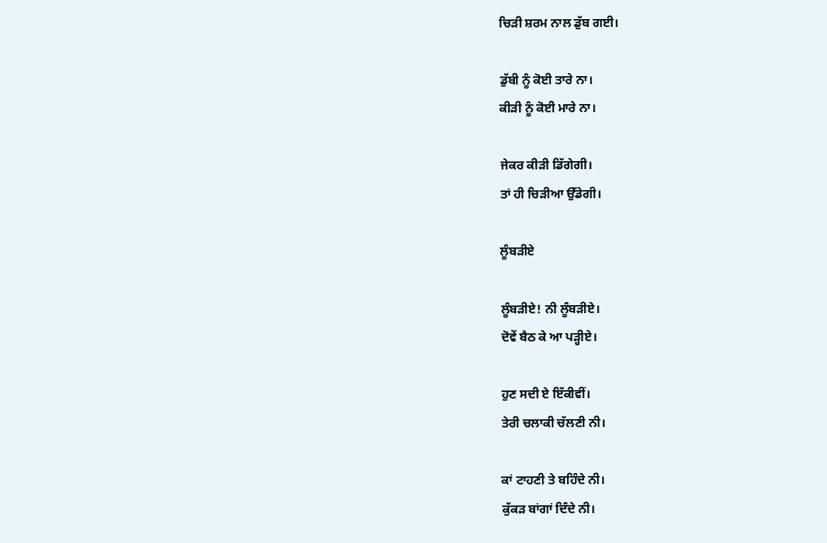ਚਿੜੀ ਸ਼ਰਮ ਨਾਲ ਡੁੱਬ ਗਈ।

ਡੁੱਬੀ ਨੂੰ ਕੋਈ ਤਾਰੇ ਨਾ।
ਕੀੜੀ ਨੂੰ ਕੋਈ ਮਾਰੇ ਨਾ।

ਜੇਕਰ ਕੀੜੀ ਡਿੱਗੇਗੀ।
ਤਾਂ ਹੀ ਚਿੜੀਆ ਉੱਡੇਗੀ।

ਲੂੰਬੜੀਏ

ਲੂੰਬੜੀਏ! ਨੀ ਲੂੰਬੜੀਏ।
ਦੋਵੇਂ ਬੈਠ ਕੇ ਆ ਪੜ੍ਹੀਏ।

ਹੁਣ ਸਦੀ ਏ ਇੱਕੀਵੀਂ।
ਤੇਰੀ ਚਲਾਕੀ ਚੱਲਣੀ ਨੀ।

ਕਾਂ ਟਾਹਣੀ ਤੇ ਬਹਿੰਦੇ ਨੀ।
ਕੁੱਕੜ ਬਾਂਗਾਂ ਦਿੰਦੇ ਨੀ।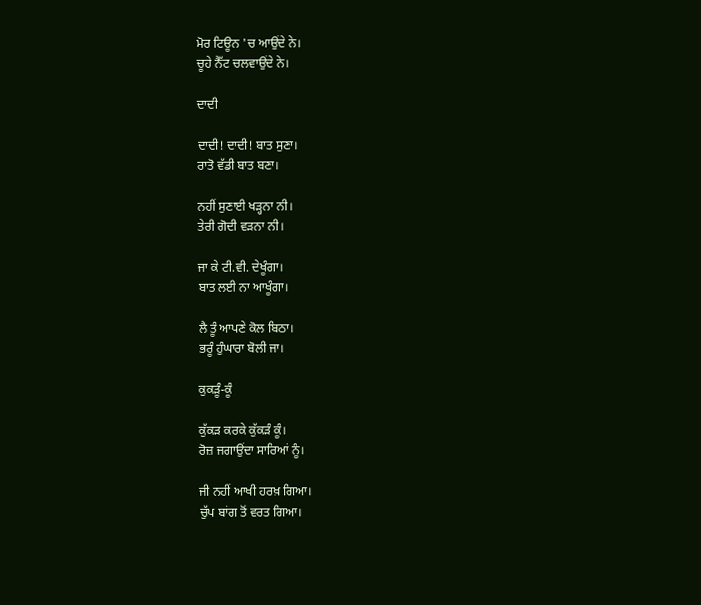ਮੋਰ ਟਿਊਨ 'ਚ ਆਉਂਦੇ ਨੇ।
ਚੂਹੇ ਨੈੱਟ ਚਲਵਾਉਂਦੇ ਨੇ।

ਦਾਦੀ

ਦਾਦੀ! ਦਾਦੀ! ਬਾਤ ਸੁਣਾ।
ਰਾਤੋ ਵੱਡੀ ਬਾਤ ਬਣਾ।

ਨਹੀਂ ਸੁਣਾਈ ਖੜ੍ਹਨਾ ਨੀ।
ਤੇਰੀ ਗੋਦੀ ਵੜਨਾ ਨੀ।

ਜਾ ਕੇ ਟੀ.ਵੀ. ਦੇਖੂੰਗਾ।
ਬਾਤ ਲਈ ਨਾ ਆਖੂੰਗਾ।

ਲੈ ਤੂੰ ਆਪਣੇ ਕੋਲ ਬਿਠਾ।
ਭਰੂੰ ਹੁੰਘਾਰਾ ਬੋਲੀ ਜਾ।

ਕੁਕੜੂੰ-ਕੂੰ

ਕੁੱਕੜ ਕਰਕੇ ਕੁੱਕੜੰ ਕੂੰ।
ਰੋਜ਼ ਜਗਾਉਂਦਾ ਸਾਰਿਆਂ ਨੂੰ।

ਜੀ ਨਹੀਂ ਆਖੀ ਹਰਖ਼ ਗਿਆ।
ਚੁੱਪ ਬਾਂਗ ਤੋਂ ਵਰਤ ਗਿਆ।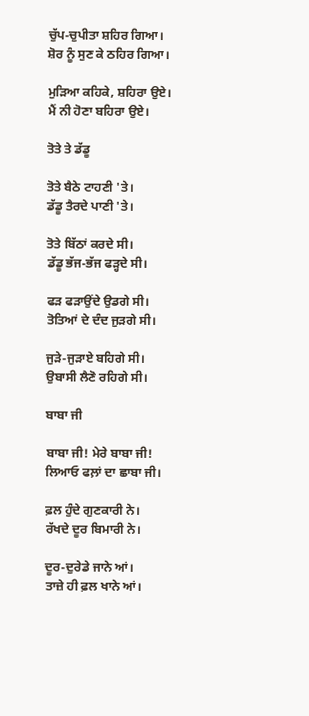ਚੁੱਪ-ਚੁਪੀਤਾ ਸ਼ਹਿਰ ਗਿਆ।
ਸ਼ੋਰ ਨੂੰ ਸੁਣ ਕੇ ਠਹਿਰ ਗਿਆ।

ਮੁੜਿਆ ਕਹਿਕੇ, ਸ਼ਹਿਰਾ ਉਏ।
ਮੈਂ ਨੀ ਹੋਣਾ ਬਹਿਰਾ ਉਏ।

ਤੋਤੇ ਤੇ ਡੱਡੂ

ਤੋਤੇ ਬੈਠੇ ਟਾਹਣੀ 'ਤੇ।
ਡੱਡੂ ਤੈਰਦੇ ਪਾਣੀ 'ਤੇ।

ਤੋਤੇ ਬਿੱਠਾਂ ਕਰਦੇ ਸੀ।
ਡੱਡੂ ਭੱਜ-ਭੱਜ ਫੜ੍ਹਦੇ ਸੀ।

ਫੜ ਫੜਾਉਂਦੇ ਉਡਗੇ ਸੀ।
ਤੋਤਿਆਂ ਦੇ ਦੰਦ ਜੁੜਗੇ ਸੀ।

ਜੁੜੇ-ਜੁੜਾਏ ਬਹਿਗੇ ਸੀ।
ਉਬਾਸੀ ਲੈਣੋ ਰਹਿਗੇ ਸੀ।

ਬਾਬਾ ਜੀ

ਬਾਬਾ ਜੀ! ਮੇਰੇ ਬਾਬਾ ਜੀ!
ਲਿਆਓ ਫਲ਼ਾਂ ਦਾ ਛਾਬਾ ਜੀ।

ਫ਼ਲ ਹੁੰਦੇ ਗੁਣਕਾਰੀ ਨੇ।
ਰੱਖਦੇ ਦੂਰ ਬਿਮਾਰੀ ਨੇ।

ਦੂਰ-ਦੁਰੇਡੇ ਜਾਨੇ ਆਂ।
ਤਾਜ਼ੇ ਹੀ ਫ਼ਲ ਖਾਨੇ ਆਂ।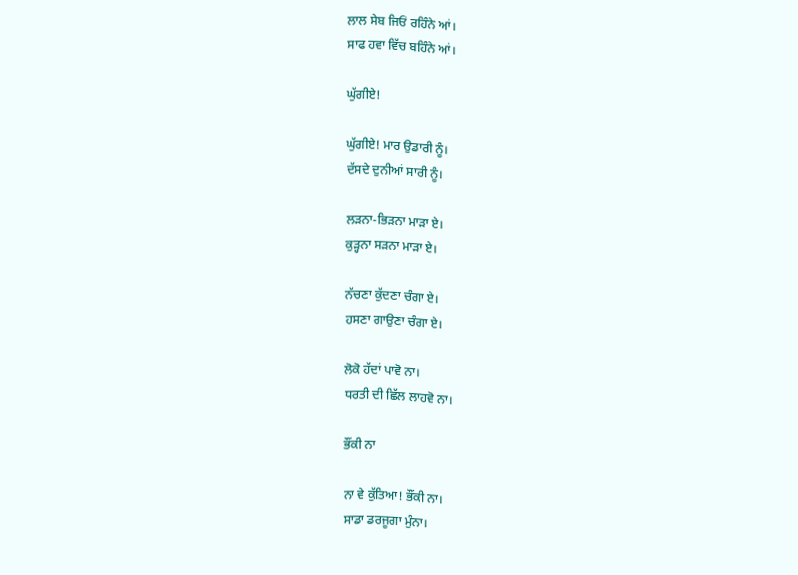ਲਾਲ ਸੇਬ ਜਿਓਂ ਰਹਿੰਨੇ ਆਂ।
ਸਾਫ ਹਵਾ ਵਿੱਚ ਬਹਿੰਨੇ ਆਂ।

ਘੁੱਗੀਏ!

ਘੁੱਗੀਏ! ਮਾਰ ਉਡਾਰੀ ਨੂੰ।
ਦੱਸਦੇ ਦੁਨੀਆਂ ਸਾਰੀ ਨੂੰ।

ਲੜਨਾ-ਭਿੜਨਾ ਮਾੜਾ ਏ।
ਕੁੜ੍ਹਨਾ ਸੜਨਾ ਮਾੜਾ ਏ।

ਨੱਚਣਾ ਕੁੱਦਣਾ ਚੰਗਾ ਏ।
ਹਸਣਾ ਗਾਉਣਾ ਚੰਗਾ ਏ।

ਲੋਕੋ ਹੱਦਾਂ ਪਾਵੋ ਨਾ।
ਧਰਤੀ ਦੀ ਛਿੱਲ ਲਾਹਵੋ ਨਾ।

ਭੌਂਕੀ ਨਾ

ਨਾ ਵੇ ਕੁੱਤਿਆ! ਭੌਂਕੀ ਨਾ।
ਸਾਡਾ ਡਰਜੂਗਾ ਮੁੰਨਾ।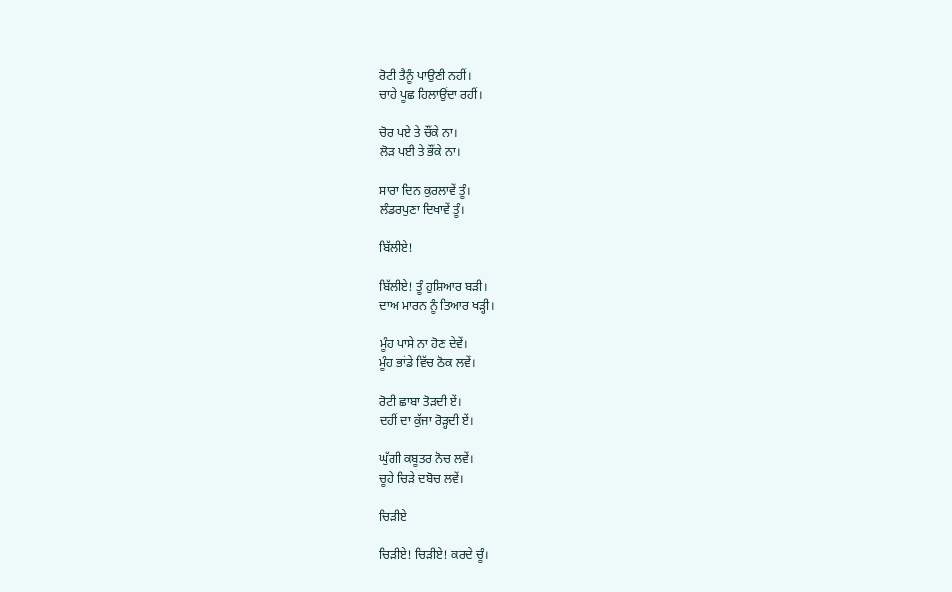ਰੋਟੀ ਤੈਨੂੰ ਪਾਉਣੀ ਨਹੀਂ।
ਚਾਹੇ ਪੂਛ ਹਿਲਾਉਂਦਾ ਰਹੀਂ।

ਚੋਰ ਪਏ ਤੇ ਚੌਂਕੇ ਨਾ।
ਲੋੜ ਪਈ ਤੇ ਭੌਂਕੇ ਨਾ।

ਸਾਰਾ ਦਿਨ ਕੁਰਲਾਵੇਂ ਤੂੰ।
ਲੰਡਰਪੁਣਾ ਦਿਖਾਵੇਂ ਤੂੰ।

ਬਿੱਲੀਏ!

ਬਿੱਲੀਏ! ਤੂੰ ਹੁਸ਼ਿਆਰ ਬੜੀ।
ਦਾਅ ਮਾਰਨ ਨੂੰ ਤਿਆਰ ਖੜ੍ਹੀ।

ਮੂੰਹ ਪਾਸੇ ਨਾ ਹੋਣ ਦੇਵੇਂ।
ਮੂੰਹ ਭਾਂਡੇ ਵਿੱਚ ਠੋਕ ਲਵੇਂ।

ਰੋਟੀ ਛਾਬਾ ਤੋੜਦੀ ਏਂ।
ਦਹੀਂ ਦਾ ਕੁੱਜਾ ਰੋੜ੍ਹਦੀ ਏਂ।

ਘੁੱਗੀ ਕਬੂਤਰ ਨੋਚ ਲਵੇਂ।
ਚੂਹੇ ਚਿੜੇ ਦਬੋਚ ਲਵੇਂ।

ਚਿੜੀਏ

ਚਿੜੀਏ! ਚਿੜੀਏ! ਕਰਦੇ ਚੂੰ।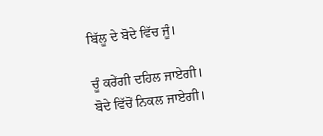ਬਿੱਲੂ ਦੇ ਬੋਦੇ ਵਿੱਚ ਜੂੰ।

ਚੂੰ ਕਰੇਂਗੀ ਦਹਿਲ ਜਾਏਗੀ।
ਬੋਦੇ ਵਿੱਚੋਂ ਨਿਕਲ ਜਾਏਗੀ।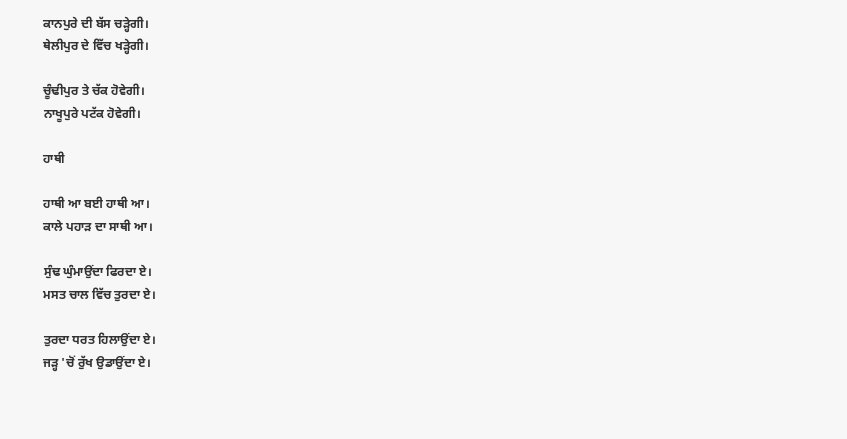ਕਾਨਪੁਰੇ ਦੀ ਬੱਸ ਚੜ੍ਹੇਗੀ।
ਥੇਲੀਪੁਰ ਦੇ ਵਿੱਚ ਖੜ੍ਹੇਗੀ।

ਚੂੰਢੀਪੁਰ ਤੇ ਚੱਕ ਹੋਵੇਗੀ।
ਨਾਖੂਪੁਰੇ ਪਟੱਕ ਹੋਵੇਗੀ।

ਹਾਥੀ

ਹਾਥੀ ਆ ਬਈ ਹਾਥੀ ਆ।
ਕਾਲੇ ਪਹਾੜ ਦਾ ਸਾਥੀ ਆ।

ਸੁੰਢ ਘੁੰਮਾਉਂਦਾ ਫਿਰਦਾ ਏ।
ਮਸਤ ਚਾਲ ਵਿੱਚ ਤੁਰਦਾ ਏ।

ਤੁਰਦਾ ਧਰਤ ਹਿਲਾਉਂਦਾ ਏ।
ਜੜ੍ਹ 'ਚੋਂ ਰੁੱਖ ਉਡਾਉਂਦਾ ਏ।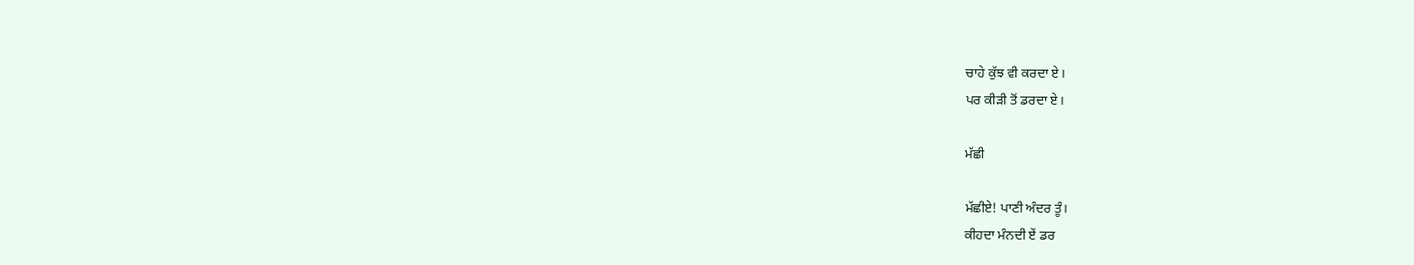ਚਾਹੇ ਕੁੱਝ ਵੀ ਕਰਦਾ ਏ।
ਪਰ ਕੀੜੀ ਤੋਂ ਡਰਦਾ ਏ।

ਮੱਛੀ

ਮੱਛੀਏ! ਪਾਣੀ ਅੰਦਰ ਤੂੰ।
ਕੀਹਦਾ ਮੰਨਦੀ ਏਂ ਡਰ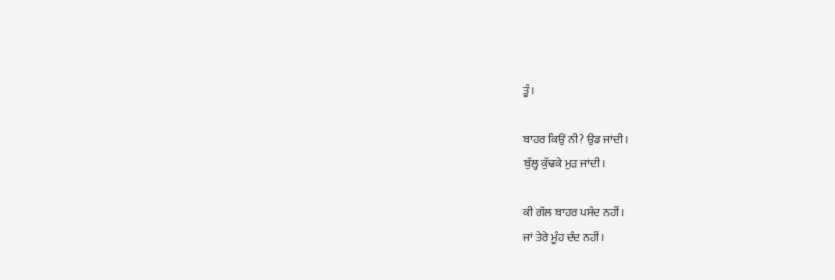ਤੂੰ।

ਬਾਹਰ ਕਿਉਂ ਨੀ? ਉਡ ਜਾਂਦੀ।
ਬੁੱਲ੍ਹ ਕੁੱਢਕੇ ਮੁੜ ਜਾਂਦੀ।

ਕੀ ਗੱਲ ਬਾਹਰ ਪਸੰਦ ਨਹੀਂ।
ਜਾਂ ਤੇਰੇ ਮੂੰਹ ਦੰਦ ਨਹੀਂ।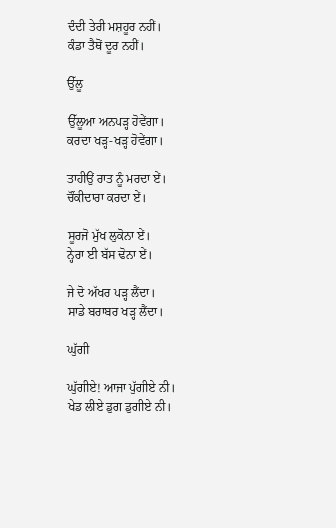ਦੰਦੀ ਤੇਰੀ ਮਸ਼ਹੂਰ ਨਹੀਂ।
ਕੰਡਾ ਤੈਥੋਂ ਦੂਰ ਨਹੀਂ।

ਉੱਲੂ

ਉੱਲੂਆ ਅਨਪੜ੍ਹ ਹੋਵੇਂਗਾ।
ਕਰਦਾ ਖੜ੍ਹ-ਖੜ੍ਹ ਹੋਵੇਂਗਾ।

ਤਾਹੀਉਂ ਰਾਤ ਨੂੰ ਮਰਦਾ ਏਂ।
ਚੌਂਕੀਦਾਰਾ ਕਰਦਾ ਏਂ।

ਸੂਰਜੋ ਮੁੱਖ ਲੁਕੋਨਾ ਏਂ।
ਨ੍ਹੇਰਾ ਈ ਬੱਸ ਢੋਨਾ ਏਂ।

ਜੇ ਦੋ ਅੱਖਰ ਪੜ੍ਹ ਲੈਂਦਾ।
ਸਾਡੇ ਬਰਾਬਰ ਖੜ੍ਹ ਲੈਂਦਾ।

ਘੁੱਗੀ

ਘੁੱਗੀਏ! ਆਜਾ ਪੁੱਗੀਏ ਨੀ।
ਖੇਡ ਲੀਏ ਡੁਗ ਡੁਗੀਏ ਨੀ।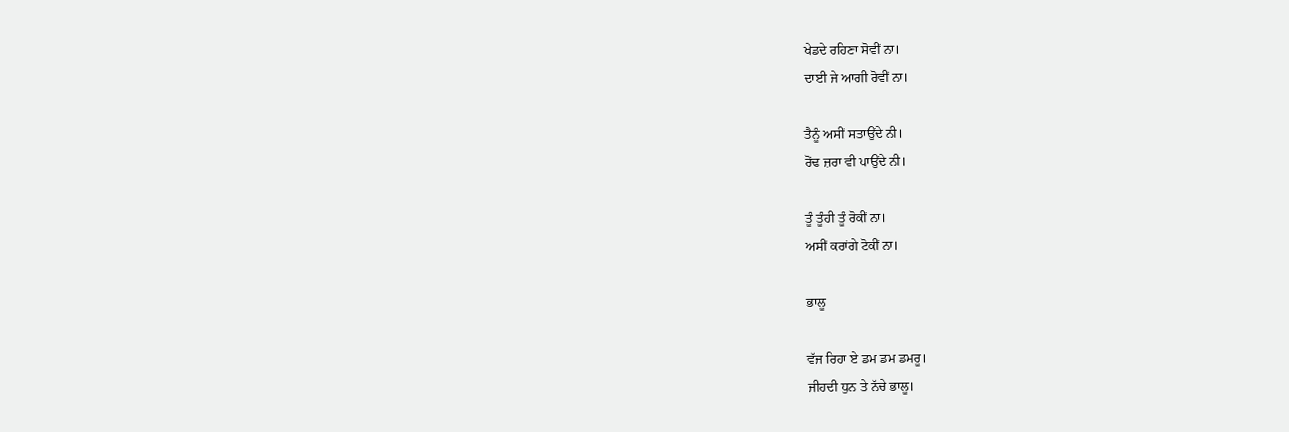ਖੇਡਦੇ ਰਹਿਣਾ ਸੋਵੀਂ ਨਾ।
ਦਾਈ ਜੇ ਆਗੀ ਰੋਵੀਂ ਨਾ।

ਤੈਨੂੰ ਅਸੀਂ ਸਤਾਉਂਦੇ ਨੀ।
ਰੋਂਢ ਜ਼ਰਾ ਵੀ ਪਾਉਂਦੇ ਨੀ।

ਤੂੰ ਤੂੰਹੀ ਤੂੰ ਰੋਕੀਂ ਨਾ।
ਅਸੀਂ ਕਰਾਂਗੇ ਟੋਕੀਂ ਨਾ।

ਭਾਲੂ

ਵੱਜ ਰਿਹਾ ਏ ਡਮ ਡਮ ਡਮਰੂ।
ਜੀਹਦੀ ਧੁਨ ਤੇ ਨੱਚੇ ਭਾਲੂ।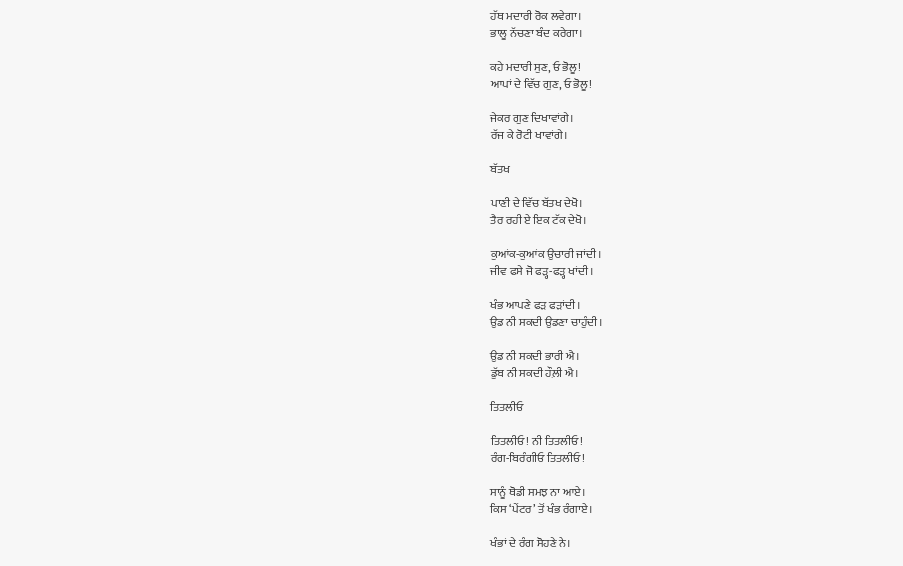ਹੱਥ ਮਦਾਰੀ ਰੋਕ ਲਵੇਗਾ।
ਭਾਲੂ ਨੱਚਣਾ ਬੰਦ ਕਰੇਗਾ।

ਕਹੇ ਮਦਾਰੀ ਸੁਣ, ਓ ਭੋਲੂ!
ਆਪਾਂ ਦੇ ਵਿੱਚ ਗੁਣ, ਓ ਭੋਲੂ!

ਜੇਕਰ ਗੁਣ ਦਿਖਾਵਾਂਗੇ।
ਰੱਜ ਕੇ ਰੋਟੀ ਖਾਵਾਂਗੇ।

ਬੱਤਖ

ਪਾਣੀ ਦੇ ਵਿੱਚ ਬੱਤਖ ਦੇਖੋ।
ਤੈਰ ਰਹੀ ਏ ਇਕ ਟੱਕ ਦੇਖੋ।

ਕੁਆਂਕ-ਕੁਆਂਕ ਉਚਾਰੀ ਜਾਂਦੀ।
ਜੀਵ ਫਸੇ ਜੋ ਫੜ੍ਹ-ਫੜ੍ਹ ਖਾਂਦੀ।

ਖੰਭ ਆਪਣੇ ਫੜ ਫੜਾਂਦੀ।
ਉਡ ਨੀ ਸਕਦੀ ਉਡਣਾ ਚਾਹੁੰਦੀ।

ਉਡ ਨੀ ਸਕਦੀ ਭਾਰੀ ਐ।
ਡੁੱਬ ਨੀ ਸਕਦੀ ਹੌਲ਼ੀ ਐ।

ਤਿਤਲੀਓ

ਤਿਤਲੀਓ! ਨੀ ਤਿਤਲੀਓ!
ਰੰਗ-ਬਿਰੰਗੀਓ ਤਿਤਲੀਓ!

ਸਾਨੂੰ ਥੋਡੀ ਸਮਝ ਨਾ ਆਏ।
ਕਿਸ ‘ਪੇਂਟਰ’ ਤੋਂ ਖੰਭ ਰੰਗਾਏ।

ਖੰਭਾਂ ਦੇ ਰੰਗ ਸੋਹਣੇ ਨੇ।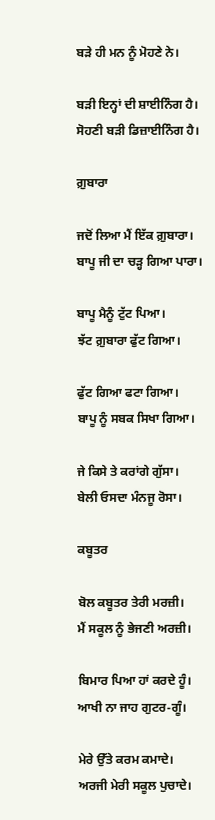ਬੜੇ ਹੀ ਮਨ ਨੂੰ ਮੋਹਣੇ ਨੇ।

ਬੜੀ ਇਨ੍ਹਾਂ ਦੀ ਸ਼ਾਈਨਿੰਗ ਹੈ।
ਸੋਹਣੀ ਬੜੀ ਡਿਜ਼ਾਈਨਿੰਗ ਹੈ।

ਗ਼ੁਬਾਰਾ

ਜਦੋਂ ਲਿਆ ਮੈਂ ਇੱਕ ਗ਼ੁਬਾਰਾ।
ਬਾਪੂ ਜੀ ਦਾ ਚੜ੍ਹ ਗਿਆ ਪਾਰਾ।

ਬਾਪੂ ਮੈਨੂੰ ਟੁੱਟ ਪਿਆ।
ਝੱਟ ਗ਼ੁਬਾਰਾ ਫੁੱਟ ਗਿਆ।

ਫੁੱਟ ਗਿਆ ਫਟਾ ਗਿਆ।
ਬਾਪੂ ਨੂੰ ਸਬਕ ਸਿਖਾ ਗਿਆ।

ਜੇ ਕਿਸੇ ਤੇ ਕਰਾਂਗੇ ਗੁੱਸਾ।
ਬੇਲੀ ਓਸਦਾ ਮੰਨਜੂ ਰੋਸਾ।

ਕਬੂਤਰ

ਬੋਲ ਕਬੂਤਰ ਤੇਰੀ ਮਰਜ਼ੀ।
ਮੈਂ ਸਕੂਲ ਨੂੰ ਭੇਜਣੀ ਅਰਜ਼ੀ।

ਬਿਮਾਰ ਪਿਆ ਹਾਂ ਕਰਦੇ ਹੂੰ।
ਆਖੀ ਨਾ ਜਾਹ ਗੁਟਰ-ਗੂੰ।

ਮੇਰੇ ਉੱਤੇ ਕਰਮ ਕਮਾਦੇ।
ਅਰਜੀ ਮੇਰੀ ਸਕੂਲ ਪੁਚਾਦੇ।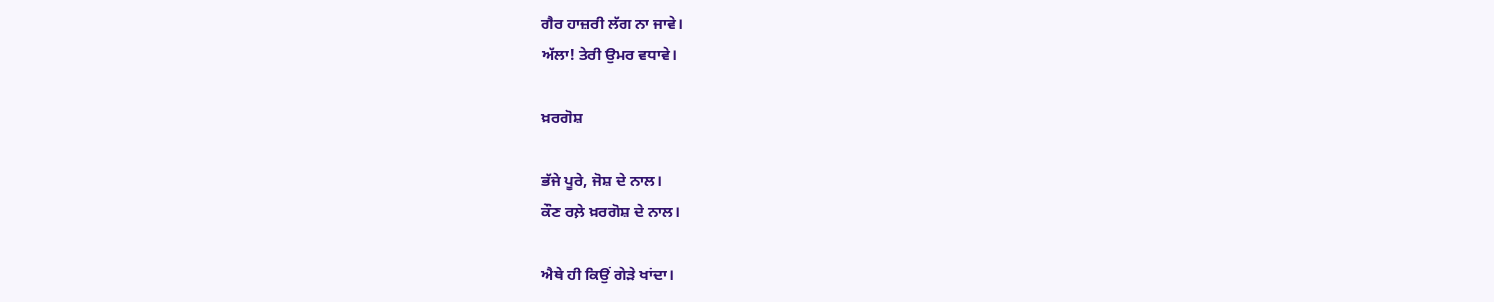ਗੈਰ ਹਾਜ਼ਰੀ ਲੱਗ ਨਾ ਜਾਵੇ।
ਅੱਲਾ! ਤੇਰੀ ਉਮਰ ਵਧਾਵੇ।

ਖ਼ਰਗੋਸ਼

ਭੱਜੇ ਪੂਰੇ, ਜੋਸ਼ ਦੇ ਨਾਲ।
ਕੌਣ ਰਲ਼ੇ ਖ਼ਰਗੋਸ਼ ਦੇ ਨਾਲ।

ਐਥੇ ਹੀ ਕਿਉਂ ਗੇੜੇ ਖਾਂਦਾ।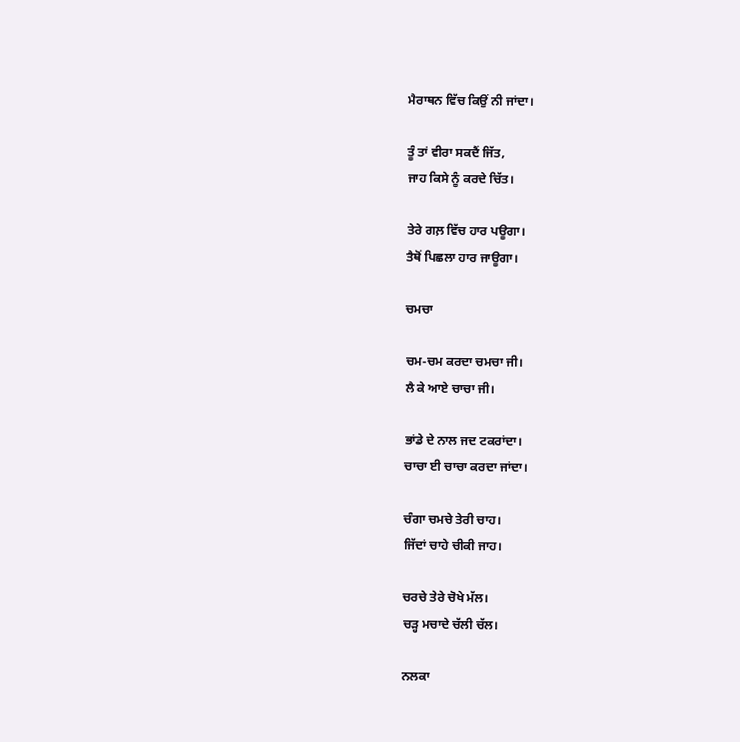ਮੈਰਾਥਨ ਵਿੱਚ ਕਿਉਂ ਨੀ ਜਾਂਦਾ।

ਤੂੰ ਤਾਂ ਵੀਰਾ ਸਕਦੈਂ ਜਿੱਤ,
ਜਾਹ ਕਿਸੇ ਨੂੰ ਕਰਦੇ ਚਿੱਤ।

ਤੇਰੇ ਗਲ਼ ਵਿੱਚ ਹਾਰ ਪਊਗਾ।
ਤੈਥੋਂ ਪਿਛਲਾ ਹਾਰ ਜਾਊਗਾ।

ਚਮਚਾ

ਚਮ-ਚਮ ਕਰਦਾ ਚਮਚਾ ਜੀ।
ਲੈ ਕੇ ਆਏ ਚਾਚਾ ਜੀ।

ਭਾਂਡੇ ਦੇ ਨਾਲ ਜਦ ਟਕਰਾਂਦਾ।
ਚਾਚਾ ਈ ਚਾਚਾ ਕਰਦਾ ਜਾਂਦਾ।

ਚੰਗਾ ਚਮਚੇ ਤੇਰੀ ਚਾਹ।
ਜਿੱਦਾਂ ਚਾਹੇ ਚੀਕੀ ਜਾਹ।

ਚਰਚੇ ਤੇਰੇ ਚੋਖੇ ਮੱਲ।
ਚੜ੍ਹ ਮਚਾਦੇ ਚੱਲੀ ਚੱਲ।

ਨਲਕਾ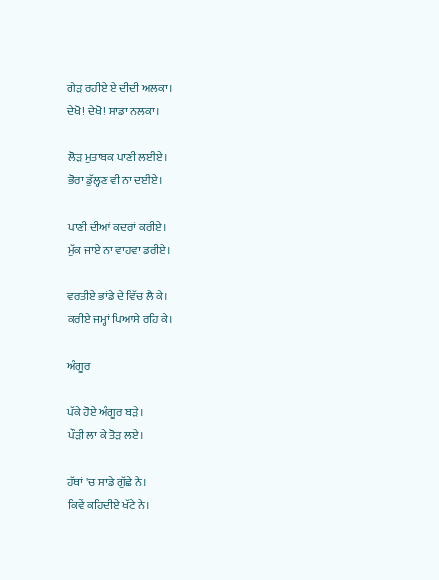ਗੇੜ ਰਹੀਏ ਏ ਦੀਦੀ ਅਲਕਾ।
ਦੇਖੋ! ਦੇਖੋ! ਸਾਡਾ ਨਲਕਾ।

ਲੋੜ ਮੁਤਾਬਕ ਪਾਣੀ ਲਈਏ।
ਭੋਰਾ ਡੁੱਲ੍ਹਣ ਵੀ ਨਾ ਦਈਏ।

ਪਾਣੀ ਦੀਆਂ ਕਦਰਾਂ ਕਰੀਏ।
ਮੁੱਕ ਜਾਏ ਨਾ ਵਾਹਵਾ ਡਰੀਏ।

ਵਰਤੀਏ ਭਾਂਡੇ ਦੇ ਵਿੱਚ ਲੈ ਕੇ।
ਕਰੀਏ ਜਮ੍ਹਾਂ ਪਿਆਸੇ ਰਹਿ ਕੇ।

ਅੰਗੂਰ

ਪੱਕੇ ਹੋਏ ਅੰਗੂਰ ਬੜੇ।
ਪੌੜੀ ਲਾ ਕੇ ਤੋੜ ਲਏ।

ਹੱਥਾਂ 'ਚ ਸਾਡੇ ਗੁੱਛੇ ਨੇ।
ਕਿਵੇਂ ਕਹਿਦੀਏ ਖੱਟੇ ਨੇ।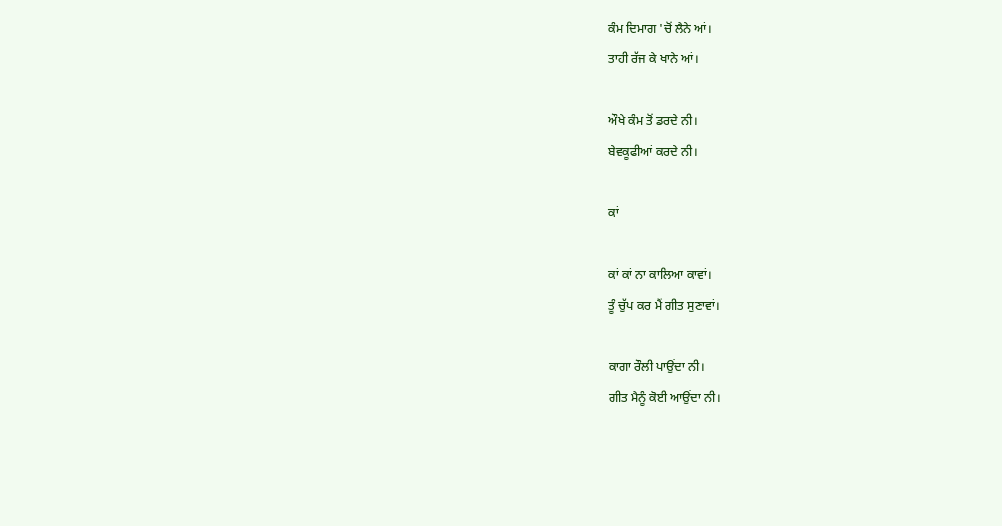ਕੰਮ ਦਿਮਾਗ 'ਚੋਂ ਲੈਨੇ ਆਂ।
ਤਾਹੀ ਰੱਜ ਕੇ ਖਾਨੇ ਆਂ।

ਔਖੇ ਕੰਮ ਤੋਂ ਡਰਦੇ ਨੀ।
ਬੇਵਕੂਫੀਆਂ ਕਰਦੇ ਨੀ।

ਕਾਂ

ਕਾਂ ਕਾਂ ਨਾ ਕਾਲਿਆ ਕਾਵਾਂ।
ਤੂੰ ਚੁੱਪ ਕਰ ਮੈਂ ਗੀਤ ਸੁਣਾਵਾਂ।

ਕਾਗਾ ਰੌਲੀ ਪਾਉਂਦਾ ਨੀ।
ਗੀਤ ਮੈਨੂੰ ਕੋਈ ਆਉਂਦਾ ਨੀ।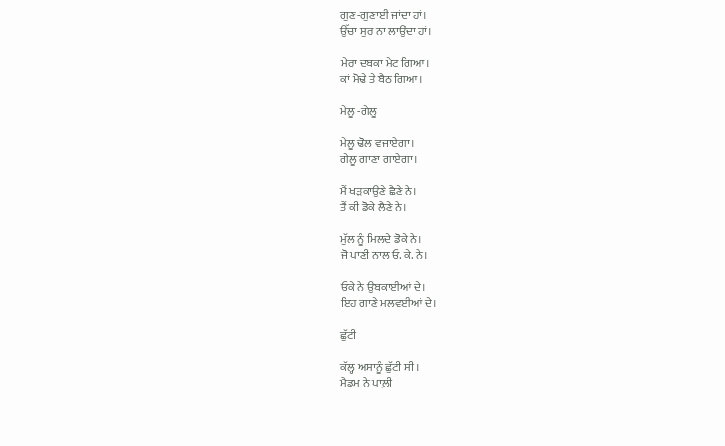ਗੁਣ-ਗੁਣਾਈ ਜਾਂਦਾ ਹਾਂ।
ਉੱਚਾ ਸੁਰ ਨਾ ਲਾਉਂਦਾ ਹਾਂ।

ਮੇਰਾ ਦਬਕਾ ਮੇਟ ਗਿਆ।
ਕਾਂ ਮੋਢੇ ਤੇ ਬੈਠ ਗਿਆ।

ਮੇਲੂ -ਗੇਲੂ

ਮੇਲੂ ਢੋਲ ਵਜਾਏਗਾ।
ਗੇਲੂ ਗਾਣਾ ਗਾਏਗਾ।

ਮੈਂ ਖੜਕਾਉਣੇ ਛੈਣੇ ਨੇ।
ਤੈਂ ਕੀ ਡੋਕੇ ਲੈਣੇ ਨੇ।

ਮੁੱਲ ਨੂੰ ਮਿਲਦੇ ਡੋਕੇ ਨੇ।
ਜੋ ਪਾਣੀ ਨਾਲ ਓ. ਕੇ. ਨੇ।

ਓਕੇ ਨੇ ਉਬਕਾਈਆਂ ਦੇ।
ਇਹ ਗਾਣੇ ਮਲਵਈਆਂ ਦੇ।

ਛੁੱਟੀ

ਕੱਲ੍ਹ ਅਸਾਨੂੰ ਛੁੱਟੀ ਸੀ।
ਮੈਡਮ ਨੇ ਪਾਲ਼ੀ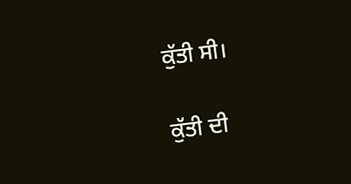ਕੁੱਤੀ ਸੀ।

ਕੁੱਤੀ ਦੀ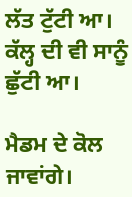ਲੱਤ ਟੁੱਟੀ ਆ।
ਕੱਲ੍ਹ ਦੀ ਵੀ ਸਾਨੂੰ ਛੁੱਟੀ ਆ।

ਮੈਡਮ ਦੇ ਕੋਲ ਜਾਵਾਂਗੇ।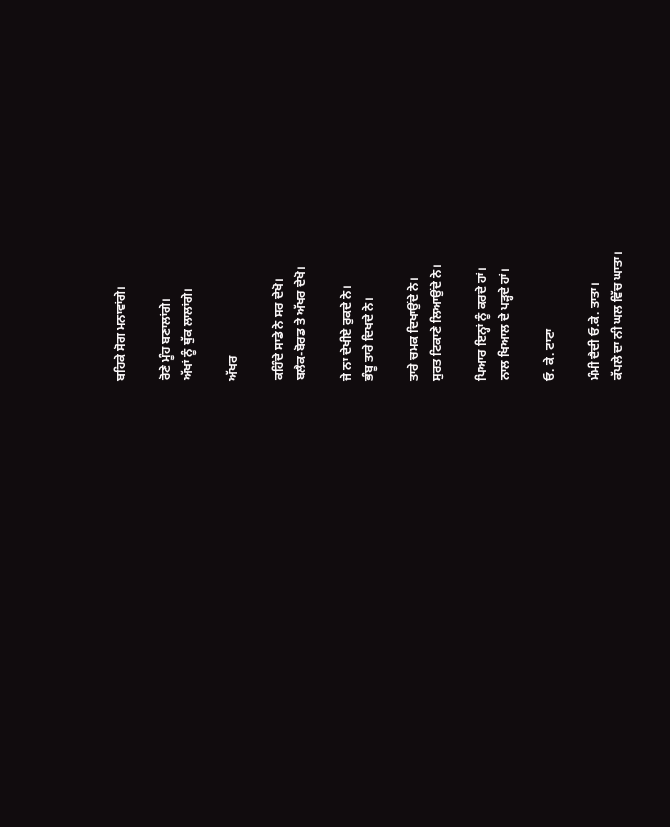ਬਹਿਕੇ ਸੋਗ ਮਨਾਵਾਂਗੇ।

ਰੋਣੇ ਮੂੰਹ ਬਣਾਲਾਂਗੇ।
ਅੱਖਾਂ ਨੂੰ ਥੁੱਕ ਲਾਲਾਂਗੇ।

ਅੱਖਰ

ਕਹਿੰਦੇ ਸਾਡੇ ਨੇ ਸਰ ਦੇਖੋ।
ਬਲੈਕ-ਬੋਰਡ ਤੇ ਅੱਖਰ ਦੇਖੋ।

ਜੇ ਨਾ ਦੇਖੀਏ ਰੁਕਦੇ ਨੇ।
ਭੰਬੂ ਤਾਰੇ ਦਿਖਦੇ ਨੇ।

ਤਾਰੇ ਚਮਕ ਦਿਖਾਉਂਦੇ ਨੇ।
ਸੁਰਤ ਟਿਕਾਣੇ ਲਿਆਉਂਦੇ ਨੇ।

ਪਿਆਰ ਇਨ੍ਹਾਂ ਨੂੰ ਕਰਦੇ ਹਾਂ।
ਨਾਲ ਖਿਆਲ ਦੇ ਪੜ੍ਹਦੇ ਹਾਂ।

ਓ. ਕੇ. ਟਾਟਾ

ਮੰਮੀ ਦੈਦੀ ਓ.ਕੇ. ਤਾਤਾ।
ਕੱਪਲੇ ਦਾ ਨੀ ਘਲ ਵਿੱਚ ਘਾਤਾ।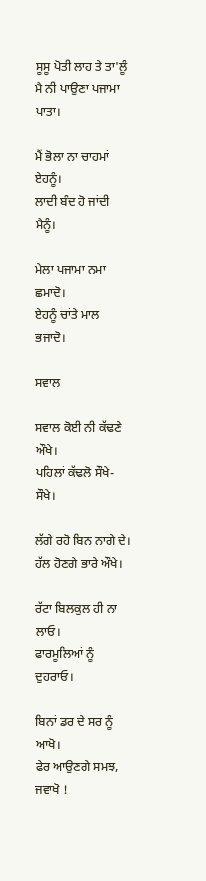ਸੂਸੂ ਪੋਤੀ ਲਾਹ ਤੇ ਤਾ'ਲੂੰ
ਮੈ ਨੀ ਪਾਉਣਾ ਪਜਾਮਾ ਪਾਤਾ।

ਮੈਂ ਭੋਲਾ ਨਾ ਚਾਹਮਾਂ ਏਹਨੂੰ।
ਲਾਦੀ ਬੰਦ ਹੋ ਜਾਂਦੀ ਮੈਨੂੰ।

ਮੇਲਾ ਪਜਾਮਾ ਨਮਾ ਛਮਾਦੋ।
ਏਹਨੂੰ ਚਾਂਤੇ ਮਾਲ ਭਜਾਦੋ।

ਸਵਾਲ

ਸਵਾਲ ਕੋਈ ਨੀ ਕੱਢਣੇ ਔਖੇ।
ਪਹਿਲਾਂ ਕੱਢਲੋ ਸੌਖੇ-ਸੌਖੇ।

ਲੱਗੇ ਰਹੋ ਬਿਨ ਨਾਗੇ ਦੇ।
ਹੱਲ ਹੋਣਗੇ ਭਾਰੇ ਔਖੇ।

ਰੱਟਾ ਬਿਲਕੁਲ ਹੀ ਨਾ ਲਾਓ।
ਫਾਰਮੂਲਿਆਂ ਨੂੰ ਦੁਹਰਾਓ।

ਬਿਨਾਂ ਡਰ ਦੇ ਸਰ ਨੂੰ ਆਖੋ।
ਫੇਰ ਆਉਣਗੇ ਸਮਝ, ਜਵਾਖੋ !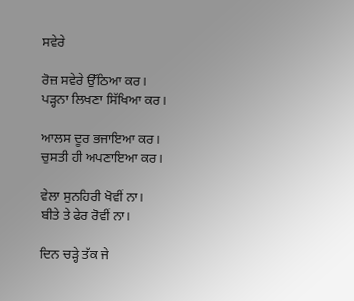ਸਵੇਰੇ

ਰੋਜ਼ ਸਵੇਰੇ ਉੱਠਿਆ ਕਰ।
ਪੜ੍ਹਨਾ ਲਿਖਣਾ ਸਿੱਖਿਆ ਕਰ।

ਆਲਸ ਦੂਰ ਭਜਾਇਆ ਕਰ।
ਚੁਸਤੀ ਹੀ ਅਪਣਾਇਆ ਕਰ।

ਵੇਲਾ ਸੁਨਹਿਰੀ ਖੋਵੀਂ ਨਾ।
ਬੀਤੇ ਤੇ ਫੇਰ ਰੋਵੀਂ ਨਾ।

ਦਿਨ ਚੜ੍ਹੇ ਤੱਕ ਜੇ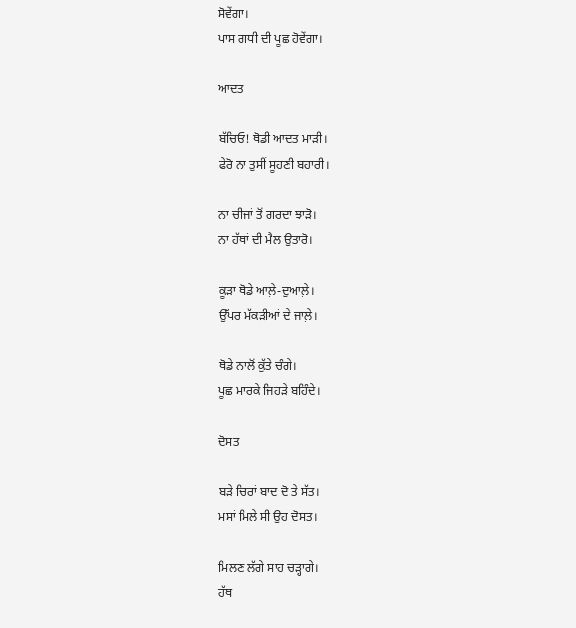ਸੋਵੇਂਗਾ।
ਪਾਸ ਗਧੀ ਦੀ ਪੂਛ ਹੋਵੇਂਗਾ।

ਆਦਤ

ਬੱਚਿਓ! ਥੋਡੀ ਆਦਤ ਮਾੜੀ।
ਫੇਰੋ ਨਾ ਤੁਸੀਂ ਸੂਹਣੀ ਬਹਾਰੀ।

ਨਾ ਚੀਜਾਂ ਤੋਂ ਗਰਦਾ ਝਾੜੋ।
ਨਾ ਹੱਥਾਂ ਦੀ ਮੈਲ ਉਤਾਰੋ।

ਕੂੜਾ ਥੋਡੇ ਆਲ਼ੇ-ਦੁਆਲ਼ੇ।
ਉੱਪਰ ਮੱਕੜੀਆਂ ਦੇ ਜਾਲ਼ੇ।

ਥੋਡੇ ਨਾਲੋਂ ਕੁੱਤੇ ਚੰਗੇ।
ਪੂਛ ਮਾਰਕੇ ਜਿਹੜੇ ਬਹਿੰਦੇ।

ਦੋਸਤ

ਬੜੇ ਚਿਰਾਂ ਬਾਦ ਦੋ ਤੇ ਸੱਤ।
ਮਸਾਂ ਮਿਲੇ ਸੀ ਉਹ ਦੋਸਤ।

ਮਿਲਣ ਲੱਗੇ ਸਾਹ ਚੜ੍ਹਾਗੇ।
ਹੱਥ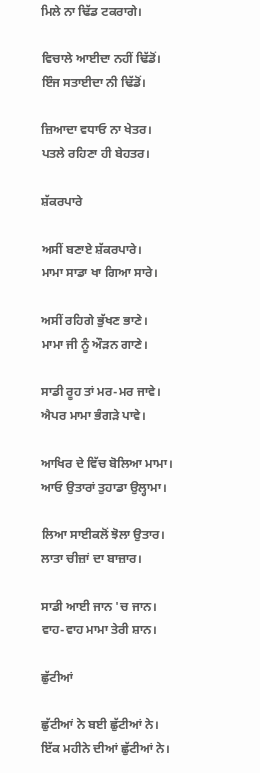ਮਿਲੇ ਨਾ ਢਿੱਡ ਟਕਰਾਗੇ।

ਵਿਚਾਲੇ ਆਈਦਾ ਨਹੀਂ ਢਿੱਡੋਂ।
ਇੰਜ ਸਤਾਈਦਾ ਨੀ ਢਿੱਡੋਂ।

ਜ਼ਿਆਦਾ ਵਧਾਓ ਨਾ ਖੇਤਰ।
ਪਤਲੇ ਰਹਿਣਾ ਹੀ ਬੇਹਤਰ।

ਸ਼ੱਕਰਪਾਰੇ

ਅਸੀਂ ਬਣਾਏ ਸ਼ੱਕਰਪਾਰੇ।
ਮਾਮਾ ਸਾਡਾ ਖਾ ਗਿਆ ਸਾਰੇ।

ਅਸੀਂ ਰਹਿਗੇ ਭੁੱਖਣ ਭਾਣੇ।
ਮਾਮਾ ਜੀ ਨੂੰ ਔੜਨ ਗਾਣੇ।

ਸਾਡੀ ਰੂਹ ਤਾਂ ਮਰ-ਮਰ ਜਾਵੇ।
ਐਪਰ ਮਾਮਾ ਭੰਗੜੇ ਪਾਵੇ।

ਆਖਿਰ ਦੇ ਵਿੱਚ ਬੋਲਿਆ ਮਾਮਾ।
ਆਓ ਉਤਾਰਾਂ ਤੁਹਾਡਾ ਉਲ੍ਹਾਮਾ।

ਲਿਆ ਸਾਈਕਲੋਂ ਝੋਲਾ ਉਤਾਰ।
ਲਾਤਾ ਚੀਜ਼ਾਂ ਦਾ ਬਾਜ਼ਾਰ।

ਸਾਡੀ ਆਈ ਜਾਨ 'ਚ ਜਾਨ।
ਵਾਹ-ਵਾਹ ਮਾਮਾ ਤੇਰੀ ਸ਼ਾਨ।

ਛੁੱਟੀਆਂ

ਛੁੱਟੀਆਂ ਨੇ ਬਈ ਛੁੱਟੀਆਂ ਨੇ।
ਇੱਕ ਮਹੀਨੇ ਦੀਆਂ ਛੁੱਟੀਆਂ ਨੇ।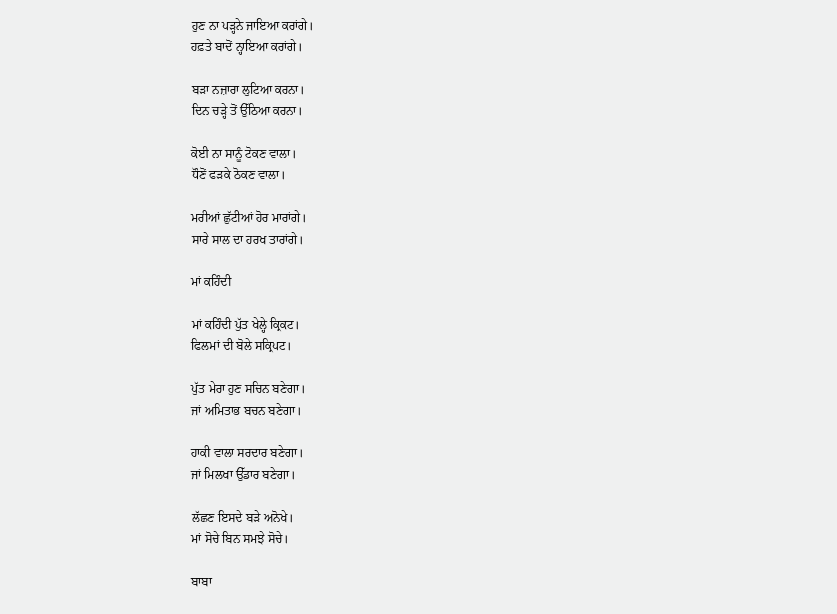ਹੁਣ ਨਾ ਪੜ੍ਹਨੇ ਜਾਇਆ ਕਰਾਂਗੇ।
ਹਫ਼ਤੇ ਬਾਦੋਂ ਨ੍ਹਾਇਆ ਕਰਾਂਗੇ।

ਬੜਾ ਨਜ਼ਾਰਾ ਲੁਟਿਆ ਕਰਨਾ।
ਦਿਨ ਚੜ੍ਹੇ ਤੋਂ ਉੱਠਿਆ ਕਰਨਾ।

ਕੋਈ ਨਾ ਸਾਨੂੰ ਟੋਕਣ ਵਾਲਾ।
ਧੌਣੋਂ ਫੜਕੇ ਠੋਕਣ ਵਾਲਾ।

ਮਰੀਆਂ ਛੁੱਟੀਆਂ ਹੋਰ ਮਾਰਾਂਗੇ।
ਸਾਰੇ ਸਾਲ ਦਾ ਹਰਖ ਤਾਰਾਂਗੇ।

ਮਾਂ ਕਹਿੰਦੀ

ਮਾਂ ਕਹਿੰਦੀ ਪੁੱਤ ਖੇਲ੍ਹੇ ਕ੍ਰਿਕਟ।
ਫਿਲਮਾਂ ਦੀ ਬੋਲੇ ਸਕ੍ਰਿਪਟ।

ਪੁੱਤ ਮੇਰਾ ਹੁਣ ਸਚਿਨ ਬਣੇਗਾ।
ਜਾਂ ਅਮਿਤਾਭ ਬਚਨ ਬਣੇਗਾ।

ਹਾਕੀ ਵਾਲਾ ਸਰਦਾਰ ਬਣੇਗਾ।
ਜਾਂ ਮਿਲਖਾ ਉੱਡਾਰ ਬਣੇਗਾ।

ਲੱਛਣ ਇਸਦੇ ਬੜੇ ਅਨੋਖੇ।
ਮਾਂ ਸੋਚੇ ਬਿਨ ਸਮਝੇ ਸੋਚੇ।

ਬਾਬਾ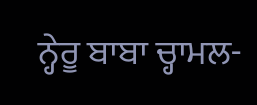ਨ੍ਹੇਰੂ ਬਾਬਾ ਚ੍ਹਾਮਲ-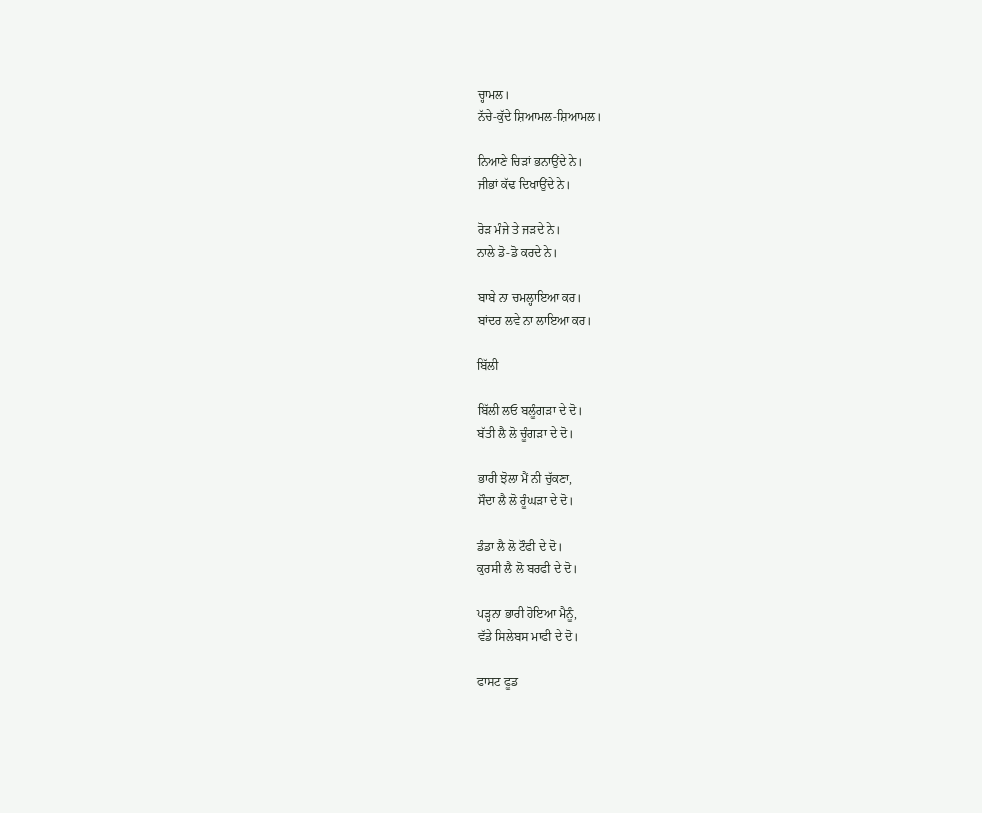ਚ੍ਹਾਮਲ।
ਨੱਚੇ-ਕੁੱਦੇ ਸ਼ਿਆਮਲ-ਸ਼ਿਆਮਲ।

ਨਿਆਣੇ ਚਿੜਾਂ ਭਨਾਉਂਦੇ ਨੇ।
ਜੀਭਾਂ ਕੱਢ ਦਿਖਾਉਂਦੇ ਨੇ।

ਰੋੜ ਮੰਜੇ ਤੇ ਜੜਦੇ ਨੇ।
ਨਾਲੇ ਡੋ-ਡੋ ਕਰਦੇ ਨੇ।

ਬਾਬੇ ਨਾ ਚਮਲ੍ਹਾਇਆ ਕਰ।
ਬਾਂਦਰ ਲਵੇ ਨਾ ਲਾਇਆ ਕਰ।

ਬਿੱਲੀ

ਬਿੱਲੀ ਲਓ ਬਲੂੰਗੜਾ ਦੇ ਦੋ।
ਬੱਤੀ ਲੈ ਲੋ ਚੂੰਗੜਾ ਦੇ ਦੋ।

ਭਾਰੀ ਝੋਲਾ ਮੈਂ ਨੀ ਚੁੱਕਣਾ,
ਸੌਦਾ ਲੈ ਲੋ ਰੂੰਘੜਾ ਦੇ ਦੋ।

ਡੰਡਾ ਲੈ ਲੋ ਟੌਫੀ ਦੇ ਦੋ।
ਕੁਰਸੀ ਲੈ ਲੋ ਬਰਫੀ ਦੇ ਦੋ।

ਪੜ੍ਹਨਾ ਭਾਰੀ ਹੋਇਆ ਮੈਨੂੰ,
ਵੱਡੇ ਸਿਲੇਬਸ ਮਾਫੀ ਦੇ ਦੋ।

ਫਾਸਟ ਫੂਡ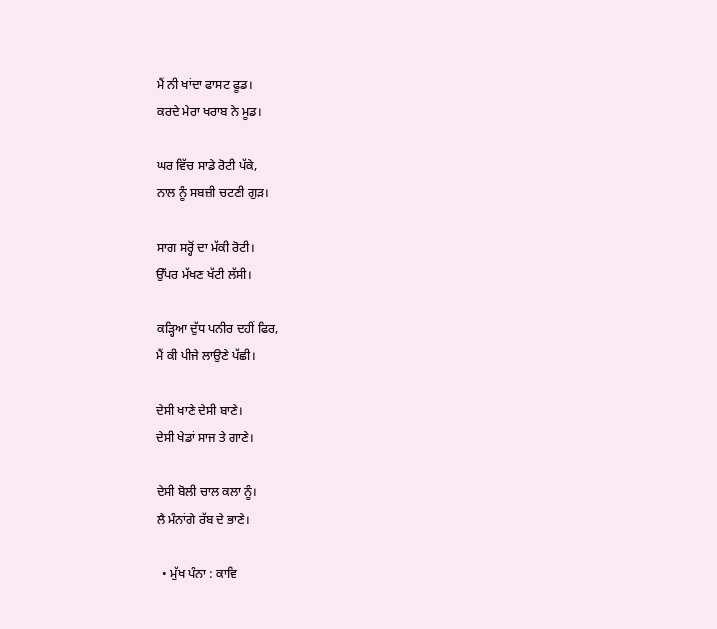ਮੈਂ ਨੀ ਖਾਂਦਾ ਫਾਸਟ ਫੂਡ।
ਕਰਦੇ ਮੇਰਾ ਖਰਾਬ ਨੇ ਮੂਡ।

ਘਰ ਵਿੱਚ ਸਾਡੇ ਰੋਟੀ ਪੱਕੇ,
ਨਾਲ ਨੂੰ ਸਬਜ਼ੀ ਚਟਣੀ ਗੁੜ।

ਸਾਗ ਸਰ੍ਹੋਂ ਦਾ ਮੱਕੀ ਰੋਟੀ।
ਉੱਪਰ ਮੱਖਣ ਖੱਟੀ ਲੱਸੀ।

ਕੜ੍ਹਿਆ ਦੁੱਧ ਪਨੀਰ ਦਹੀਂ ਫਿਰ,
ਮੈਂ ਕੀ ਪੀਜੇ ਲਾਉਣੇ ਪੱਛੀ।

ਦੇਸੀ ਖਾਣੇ ਦੇਸੀ ਬਾਣੇ।
ਦੇਸੀ ਖੇਡਾਂ ਸਾਜ ਤੇ ਗਾਣੇ।

ਦੇਸੀ ਬੋਲੀ ਚਾਲ ਕਲਾ ਨੂੰ।
ਲੈ ਮੰਨਾਂਗੇ ਰੱਬ ਦੇ ਭਾਣੇ।

  • ਮੁੱਖ ਪੰਨਾ : ਕਾਵਿ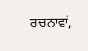ਰਚਨਾਵਾਂ,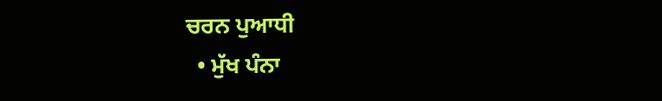ਚਰਨ ਪੁਆਧੀ
  • ਮੁੱਖ ਪੰਨਾ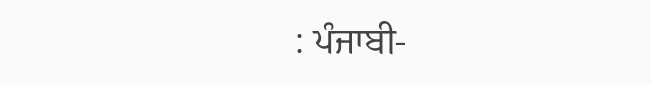: ਪੰਜਾਬੀ-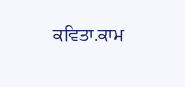ਕਵਿਤਾ.ਕਾਮ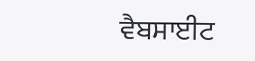ਵੈਬਸਾਈਟ